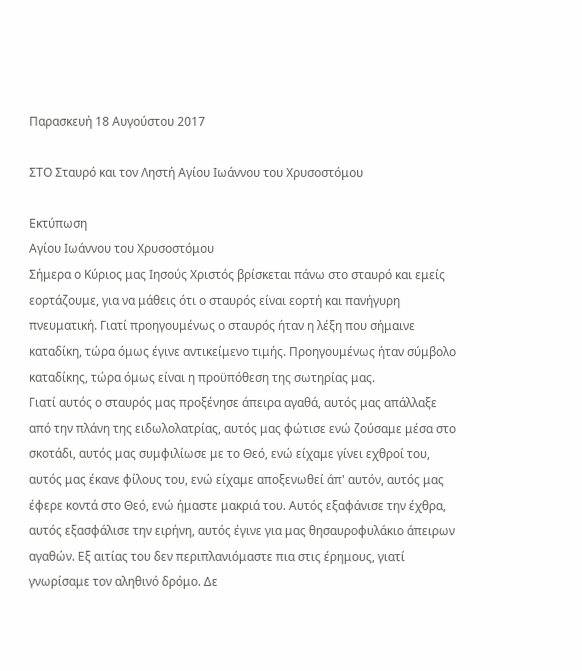Παρασκευή 18 Αυγούστου 2017

ΣΤΟ Σταυρό και τον Ληστή Αγίου Ιωάννου του Χρυσοστόμου

Εκτύπωση
Αγίου Ιωάννου του Χρυσοστόμου
Σήμερα ο Κύριος μας Ιησούς Χριστός βρίσκεται πάνω στο σταυρό και εμείς εορτάζουμε, για να μάθεις ότι ο σταυρός είναι εορτή και πανήγυρη πνευματική. Γιατί προηγουμένως ο σταυρός ήταν η λέξη που σήμαινε καταδίκη, τώρα όμως έγινε αντικείμενο τιμής. Προηγουμένως ήταν σύμβολο καταδίκης, τώρα όμως είναι η προϋπόθεση της σωτηρίας μας.
Γιατί αυτός ο σταυρός μας προξένησε άπειρα αγαθά, αυτός μας απάλλαξε από την πλάνη της ειδωλολατρίας, αυτός μας φώτισε ενώ ζούσαμε μέσα στο σκοτάδι, αυτός μας συμφιλίωσε με το Θεό, ενώ είχαμε γίνει εχθροί του, αυτός μας έκανε φίλους του, ενώ είχαμε αποξενωθεί άπ' αυτόν, αυτός μας έφερε κοντά στο Θεό, ενώ ήμαστε μακριά του. Αυτός εξαφάνισε την έχθρα, αυτός εξασφάλισε την ειρήνη, αυτός έγινε για μας θησαυροφυλάκιο άπειρων αγαθών. Εξ αιτίας του δεν περιπλανιόμαστε πια στις έρημους, γιατί γνωρίσαμε τον αληθινό δρόμο. Δε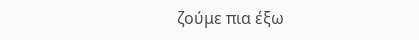ζούμε πια έξω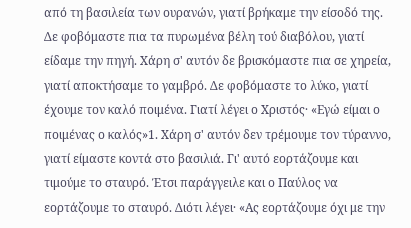από τη βασιλεία των ουρανών, γιατί βρήκαμε την είσοδό της. Δε φοβόμαστε πια τα πυρωμένα βέλη τού διαβόλου, γιατί είδαμε την πηγή. Χάρη σ' αυτόν δε βρισκόμαστε πια σε χηρεία, γιατί αποκτήσαμε το γαμβρό. Δε φοβόμαστε το λύκο, γιατί έχουμε τον καλό ποιμένα. Γιατί λέγει ο Χριστός· «Εγώ είμαι ο ποιμένας ο καλός»1. Χάρη σ' αυτόν δεν τρέμουμε τον τύραννο, γιατί είμαστε κοντά στο βασιλιά. Γι' αυτό εορτάζουμε και τιμούμε το σταυρό. Έτσι παράγγειλε και ο Παύλος να εορτάζουμε το σταυρό. Διότι λέγει· «Ας εορτάζουμε όχι με την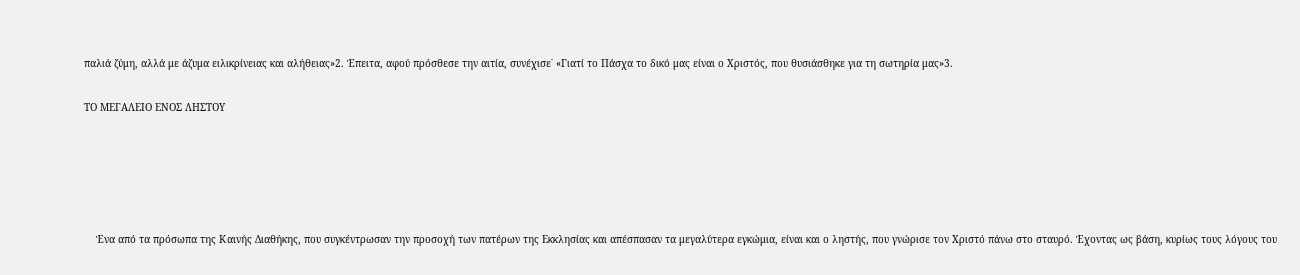παλιά ζύμη, αλλά με άζυμα ειλικρίνειας και αλήθειας»2. Έπειτα, αφού πρόσθεσε την αιτία, συνέχισε˙ «Γιατί το Πάσχα το δικό μας είναι ο Χριστός, που θυσιάσθηκε για τη σωτηρία μας»3.

ΤΟ ΜΕΓΑΛΕΙΟ ΕΝΟΣ ΛΗΣΤΟΥ





    Ένα από τα πρόσωπα της Καινής Διαθήκης, που συγκέντρωσαν την προσοχή των πατέρων της Εκκλησίας και απέσπασαν τα μεγαλύτερα εγκώμια, είναι και ο ληστής, που γνώρισε τον Χριστό πάνω στο σταυρό. Έχοντας ως βάση, κυρίως τους λόγους του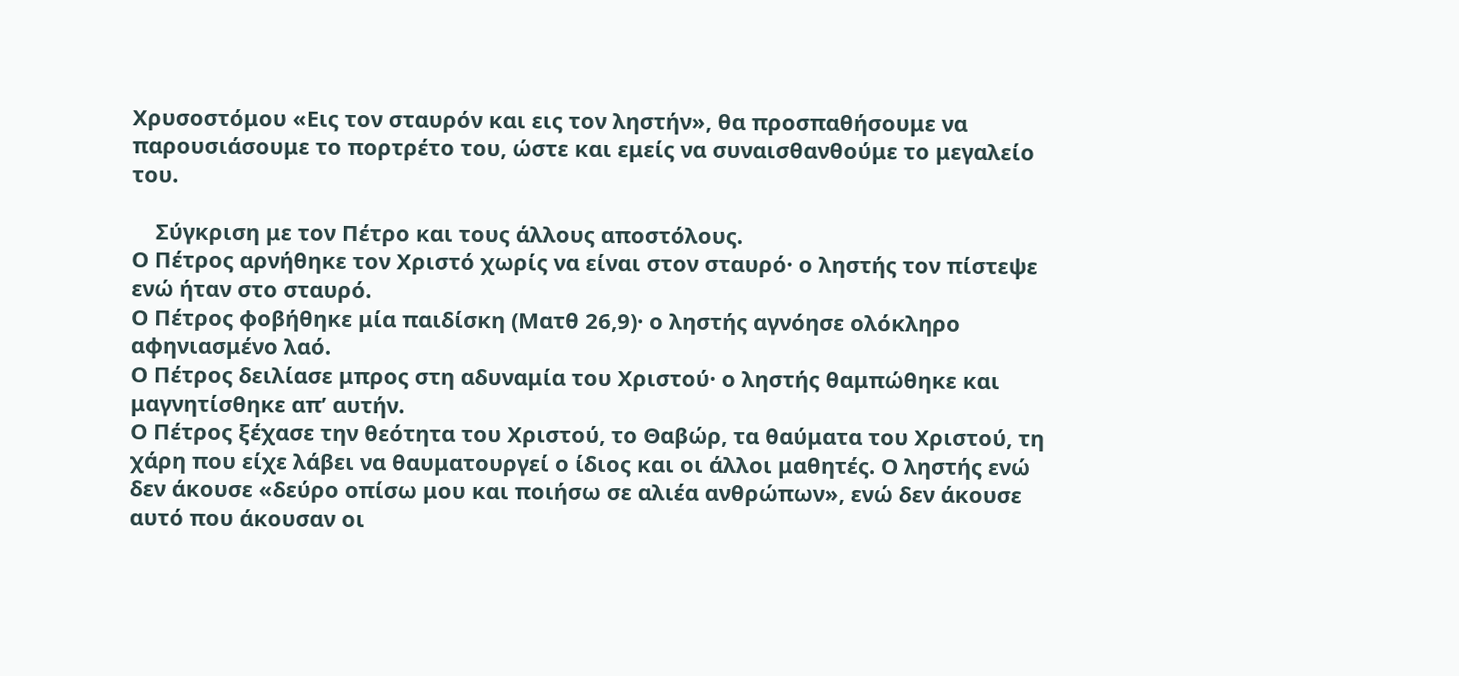Χρυσοστόμου «Εις τον σταυρόν και εις τον ληστήν», θα προσπαθήσουμε να παρουσιάσουμε το πορτρέτο του, ώστε και εμείς να συναισθανθούμε το μεγαλείο του.

    Σύγκριση με τον Πέτρο και τους άλλους αποστόλους.
Ο Πέτρος αρνήθηκε τον Χριστό χωρίς να είναι στον σταυρό· ο ληστής τον πίστεψε ενώ ήταν στο σταυρό.
Ο Πέτρος φοβήθηκε μία παιδίσκη (Ματθ 26,9)· ο ληστής αγνόησε ολόκληρο αφηνιασμένο λαό.
Ο Πέτρος δειλίασε μπρος στη αδυναμία του Χριστού· ο ληστής θαμπώθηκε και μαγνητίσθηκε απ’ αυτήν.
Ο Πέτρος ξέχασε την θεότητα του Χριστού, το Θαβώρ, τα θαύματα του Χριστού, τη χάρη που είχε λάβει να θαυματουργεί ο ίδιος και οι άλλοι μαθητές. Ο ληστής ενώ δεν άκουσε «δεύρο οπίσω μου και ποιήσω σε αλιέα ανθρώπων», ενώ δεν άκουσε αυτό που άκουσαν οι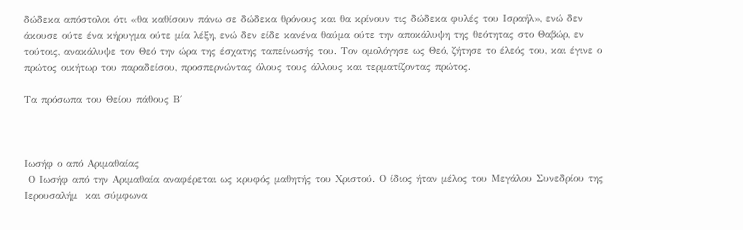δώδεκα απόστολοι ότι «θα καθίσουν πάνω σε δώδεκα θρόνους και θα κρίνουν τις δώδεκα φυλές του Ισραήλ», ενώ δεν άκουσε ούτε ένα κήρυγμα ούτε μία λέξη, ενώ δεν είδε κανένα θαύμα ούτε την αποκάλυψη της θεότητας στο Θαβώρ, εν τούτοις, ανακάλυψε τον Θεό την ώρα της έσχατης ταπείνωσής του. Τον ομολόγησε ως Θεό, ζήτησε το έλεός του, και έγινε ο πρώτος οικήτωρ του παραδείσου, προσπερνώντας όλους τους άλλους και τερματίζοντας πρώτος.

Τα πρόσωπα του Θείου πάθους Β΄



Ιωσήφ ο από Αριμαθαίας
 Ο Ιωσήφ από την Αριμαθαία αναφέρεται ως κρυφός μαθητής του Χριστού. Ο ίδιος ήταν μέλος του Μεγάλου Συνεδρίου της Ιερουσαλήμ  και σύμφωνα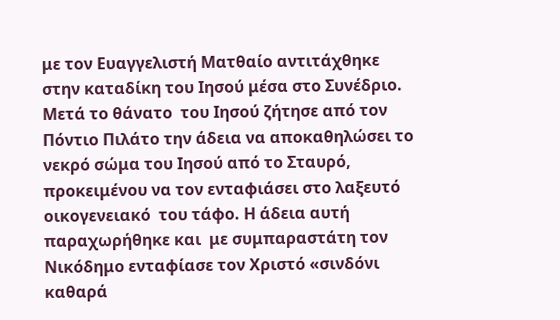με τον Ευαγγελιστή Ματθαίο αντιτάχθηκε στην καταδίκη του Ιησού μέσα στο Συνέδριο. Μετά το θάνατο  του Ιησού ζήτησε από τον Πόντιο Πιλάτο την άδεια να αποκαθηλώσει το νεκρό σώμα του Ιησού από το Σταυρό, προκειμένου να τον ενταφιάσει στο λαξευτό οικογενειακό  του τάφο. Η άδεια αυτή παραχωρήθηκε και  με συμπαραστάτη τον Νικόδημο ενταφίασε τον Χριστό «σινδόνι καθαρά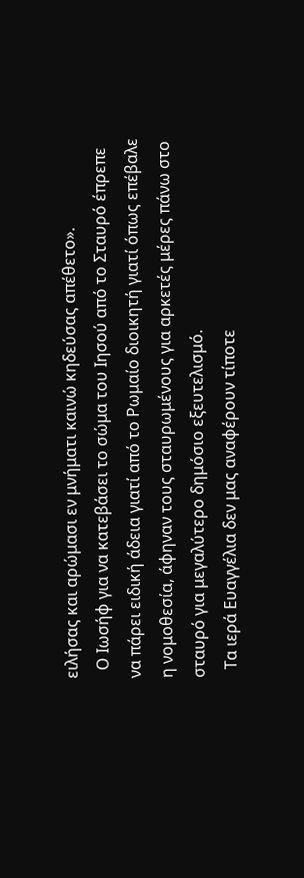ειλήσας και αρώμασι εν μνήματι καινώ κηδεύσας απέθετο».
  Ο Ιωσήφ για να κατεβάσει το σώμα του Ιησού από το Σταυρό έπρεπε να πάρει ειδική άδεια γιατί από το Ρωμαίο διοικητή γιατί όπως επέβαλε η νομοθεσία, άφηναν τους σταυρωμένους για αρκετές μέρες πάνω στο σταυρό για μεγαλύτερο δημόσιο εξευτελισμό.
  Τα ιερά Ευαγγέλια δεν μας αναφέρουν τίποτε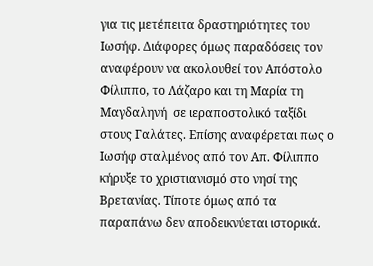για τις μετέπειτα δραστηριότητες του Ιωσήφ. Διάφορες όμως παραδόσεις τον αναφέρουν να ακολουθεί τον Απόστολο Φίλιππο, το Λάζαρο και τη Μαρία τη Μαγδαληνή  σε ιεραποστολικό ταξίδι στους Γαλάτες. Επίσης αναφέρεται πως ο Ιωσήφ σταλμένος από τον Απ. Φίλιππο  κήρυξε το χριστιανισμό στο νησί της Βρετανίας. Τίποτε όμως από τα παραπάνω δεν αποδεικνύεται ιστορικά.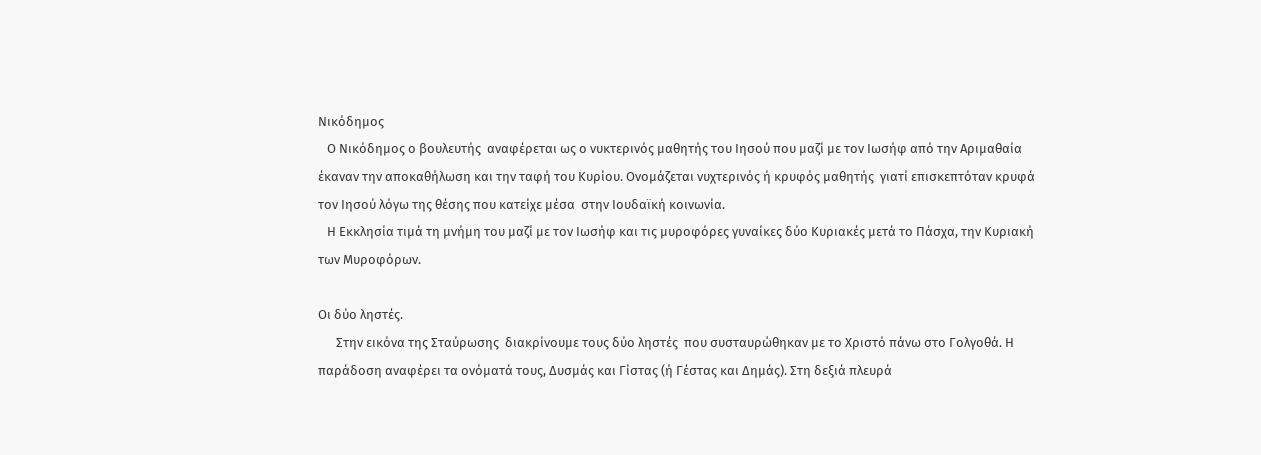Νικόδημος
   Ο Νικόδημος ο βουλευτής  αναφέρεται ως ο νυκτερινός μαθητής του Ιησού που μαζί με τον Ιωσήφ από την Αριμαθαία  έκαναν την αποκαθήλωση και την ταφή του Κυρίου. Ονομάζεται νυχτερινός ή κρυφός μαθητής  γιατί επισκεπτόταν κρυφά τον Ιησού λόγω της θέσης που κατείχε μέσα  στην Ιουδαϊκή κοινωνία.
   Η Εκκλησία τιμά τη μνήμη του μαζί με τον Ιωσήφ και τις μυροφόρες γυναίκες δύο Κυριακές μετά το Πάσχα, την Κυριακή των Μυροφόρων.

Οι δύο ληστές.
      Στην εικόνα της Σταύρωσης  διακρίνουμε τους δύο ληστές  που συσταυρώθηκαν με το Χριστό πάνω στο Γολγοθά. Η παράδοση αναφέρει τα ονόματά τους, Δυσμάς και Γίστας (ή Γέστας και Δημάς). Στη δεξιά πλευρά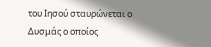του Ιησού σταυρώνεται ο Δυσμάς ο οποίος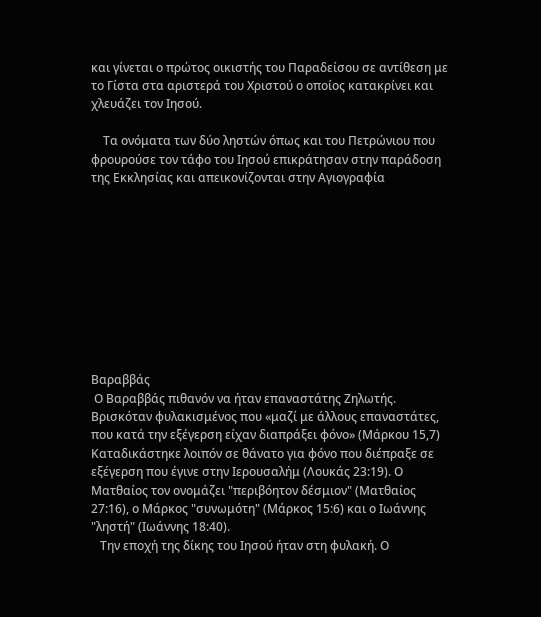και γίνεται ο πρώτος οικιστής του Παραδείσου σε αντίθεση με το Γίστα στα αριστερά του Χριστού ο οποίος κατακρίνει και χλευάζει τον Ιησού.

    Τα ονόματα των δύο ληστών όπως και του Πετρώνιου που φρουρούσε τον τάφο του Ιησού επικράτησαν στην παράδοση της Εκκλησίας και απεικονίζονται στην Αγιογραφία










Βαραββάς
 Ο Βαραββάς πιθανόν να ήταν επαναστάτης Ζηλωτής. Βρισκόταν φυλακισμένος που «μαζί με άλλους επαναστάτες, που κατά την εξέγερση είχαν διαπράξει φόνο» (Μάρκου 15,7)  Καταδικάστηκε λοιπόν σε θάνατο για φόνο που διέπραξε σε εξέγερση που έγινε στην Ιερουσαλήμ (Λουκάς 23:19). Ο Ματθαίος τον ονομάζει "περιβόητον δέσμιον" (Ματθαίος 27:16), ο Μάρκος "συνωμότη" (Μάρκος 15:6) και ο Ιωάννης "ληστή" (Ιωάννης 18:40).
   Την εποχή της δίκης του Ιησού ήταν στη φυλακή. Ο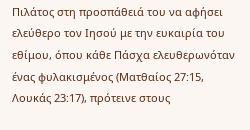Πιλάτος στη προσπάθειά του να αφήσει ελεύθερο τον Ιησού με την ευκαιρία του εθίμου, όπου κάθε Πάσχα ελευθερωνόταν ένας φυλακισμένος (Ματθαίος 27:15, Λουκάς 23:17), πρότεινε στους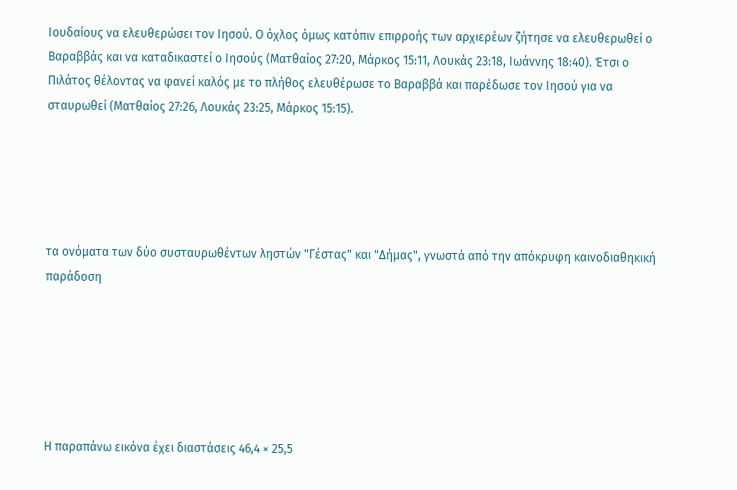Ιουδαίους να ελευθερώσει τον Ιησού. Ο όχλος όμως κατόπιν επιρροής των αρχιερέων ζήτησε να ελευθερωθεί ο Βαραββάς και να καταδικαστεί ο Ιησούς (Ματθαίος 27:20, Μάρκος 15:11, Λουκάς 23:18, Ιωάννης 18:40). Έτσι ο Πιλάτος θέλοντας να φανεί καλός με το πλήθος ελευθέρωσε το Βαραββά και παρέδωσε τον Ιησού για να σταυρωθεί (Ματθαίος 27:26, Λουκάς 23:25, Μάρκος 15:15).





τα ονόματα των δύο συσταυρωθέντων ληστών "Γέστας" και "Δήμας", γνωστά από την απόκρυφη καινοδιαθηκική παράδοση






Η παραπάνω εικόνα έχει διαστάσεις 46,4 × 25,5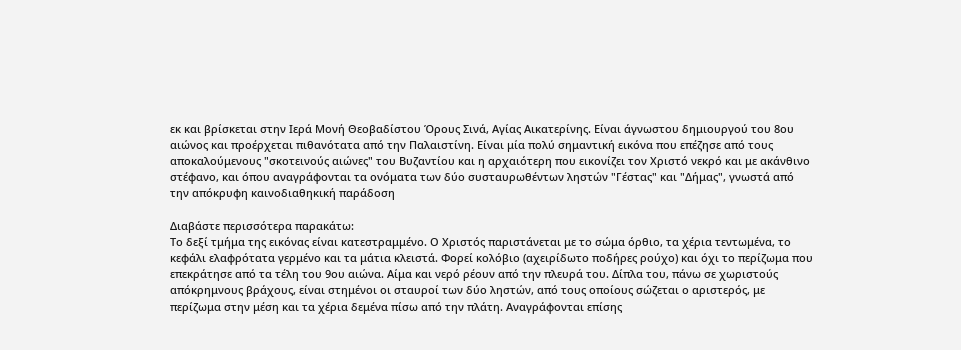εκ και βρίσκεται στην Ιερά Μονή Θεοβαδίστου Όρους Σινά, Αγίας Αικατερίνης. Είναι άγνωστου δημιουργού του 8ου αιώνος και προέρχεται πιθανότατα από την Παλαιστίνη. Είναι μία πολύ σημαντική εικόνα που επέζησε από τους αποκαλούμενους "σκοτεινούς αιώνες" του Βυζαντίου και η αρχαιότερη που εικονίζει τον Χριστό νεκρό και με ακάνθινο στέφανο, και όπου αναγράφονται τα ονόματα των δύο συσταυρωθέντων ληστών "Γέστας" και "Δήμας", γνωστά από την απόκρυφη καινοδιαθηκική παράδοση

Διαβάστε περισσότερα παρακάτω:
Το δεξί τμήμα της εικόνας είναι κατεστραμμένο. Ο Χριστός παριστάνεται με το σώμα όρθιο, τα χέρια τεντωμένα, το κεφάλι ελαφρότατα γερμένο και τα μάτια κλειστά. Φορεί κολόβιο (αχειρίδωτο ποδήρες ρούχο) και όχι το περίζωμα που επεκράτησε από τα τέλη του 9ου αιώνα. Αίμα και νερό ρέουν από την πλευρά του. Δίπλα του, πάνω σε χωριστούς απόκρημνους βράχους, είναι στημένοι οι σταυροί των δύο ληστών, από τους οποίους σώζεται ο αριστερός, με περίζωμα στην μέση και τα χέρια δεμένα πίσω από την πλάτη. Αναγράφονται επίσης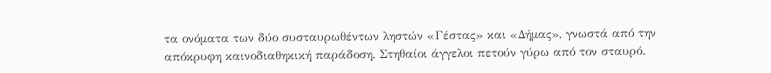τα ονόματα των δύο συσταυρωθέντων ληστών «Γέστας» και «Δήμας», γνωστά από την απόκρυφη καινοδιαθηκική παράδοση. Στηθαίοι άγγελοι πετούν γύρω από τον σταυρό.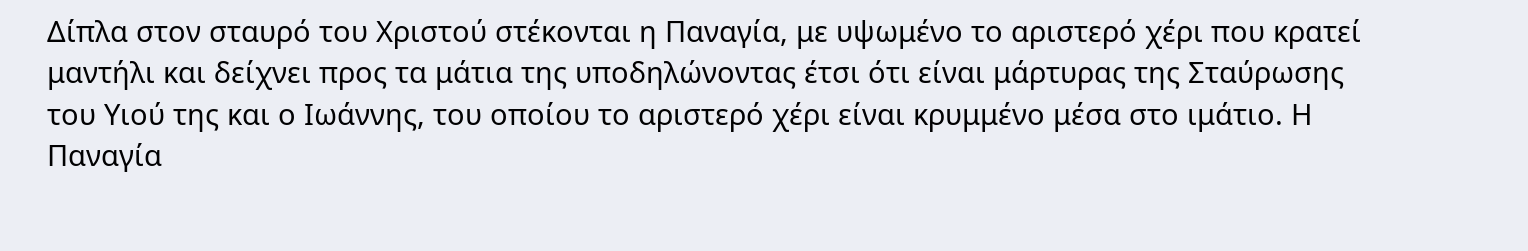Δίπλα στον σταυρό του Χριστού στέκονται η Παναγία, με υψωμένο το αριστερό χέρι που κρατεί μαντήλι και δείχνει προς τα μάτια της υποδηλώνοντας έτσι ότι είναι μάρτυρας της Σταύρωσης του Υιού της και ο Ιωάννης, του οποίου το αριστερό χέρι είναι κρυμμένο μέσα στο ιμάτιο. Η Παναγία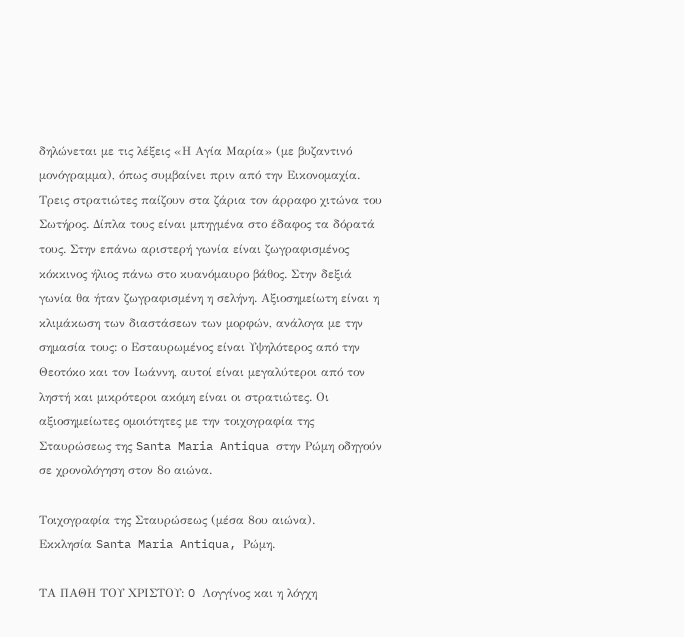δηλώνεται με τις λέξεις «Η Αγία Μαρία» (με βυζαντινό μονόγραμμα), όπως συμβαίνει πριν από την Εικονομαχία. Τρεις στρατιώτες παίζουν στα ζάρια τον άρραφο χιτώνα του Σωτήρος. Δίπλα τους είναι μπηγμένα στο έδαφος τα δόρατά τους. Στην επάνω αριστερή γωνία είναι ζωγραφισμένος κόκκινος ήλιος πάνω στο κυανόμαυρο βάθος. Στην δεξιά γωνία θα ήταν ζωγραφισμένη η σελήνη. Αξιοσημείωτη είναι η κλιμάκωση των διαστάσεων των μορφών, ανάλογα με την σημασία τους: ο Εσταυρωμένος είναι Υψηλότερος από την Θεοτόκο και τον Ιωάννη, αυτοί είναι μεγαλύτεροι από τον ληστή και μικρότεροι ακόμη είναι οι στρατιώτες. Οι αξιοσημείωτες ομοιότητες με την τοιχογραφία της Σταυρώσεως της Santa Maria Antiqua στην Ρώμη οδηγούν σε χρονολόγηση στον 8ο αιώνα.

Τοιχογραφία της Σταυρώσεως (μέσα 8ου αιώνα).
Εκκλησία Santa Maria Antiqua, Ρώμη.

ΤΑ ΠΑΘΗ ΤΟΥ ΧΡΙΣΤΟΥ: O Λογγίνος και η λόγχη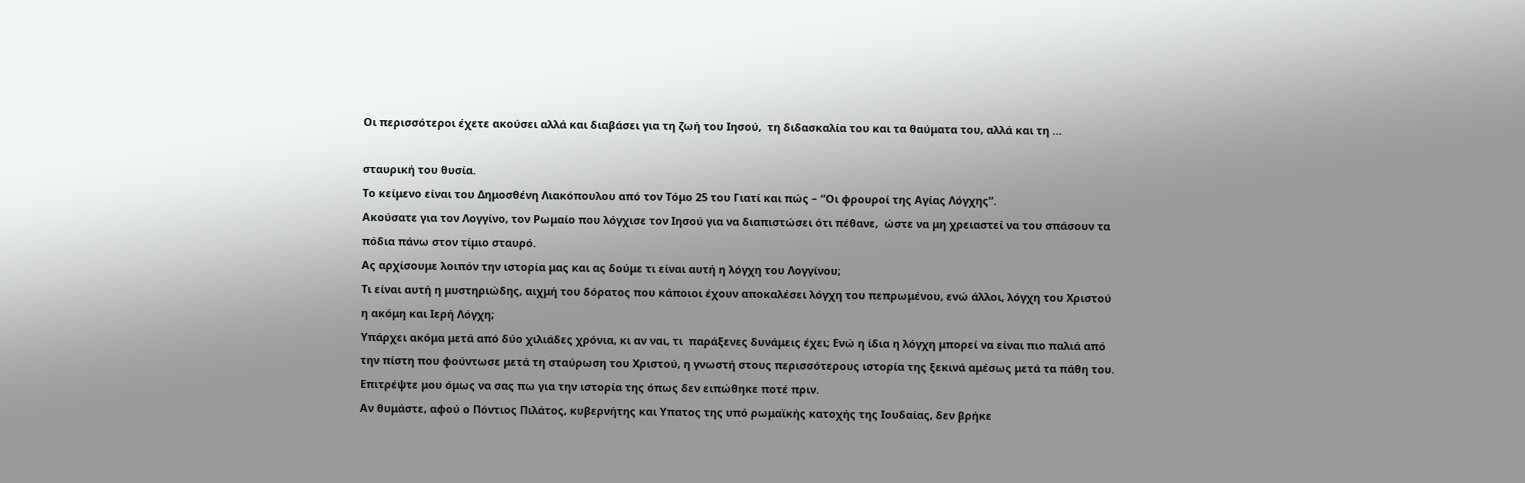Οι περισσότεροι έχετε ακούσει αλλά και διαβάσει για τη ζωή του Ιησού,  τη διδασκαλία του και τα θαύματα του, αλλά και τη …

σταυρική του θυσία.
Το κείμενο είναι του Δημοσθένη Λιακόπουλου από τον Τόμο 25 του Γιατί και πώς – “Οι φρουροί της Αγίας Λόγχης”.
Ακούσατε για τον Λογγίνο, τον Ρωμαίο που λόγχισε τον Ιησού για να διαπιστώσει ότι πέθανε,  ώστε να μη χρειαστεί να του σπάσουν τα πόδια πάνω στον τίμιο σταυρό.
Ας αρχίσουμε λοιπόν την ιστορία μας και ας δούμε τι είναι αυτή η λόγχη του Λογγίνου;
Τι είναι αυτή η μυστηριώδης, αιχμή του δόρατος που κάποιοι έχουν αποκαλέσει λόγχη του πεπρωμένου, ενώ άλλοι, λόγχη του Χριστού η ακόμη και Ιερή Λόγχη;
Υπάρχει ακόμα μετά από δύο χιλιάδες χρόνια, κι αν ναι, τι  παράξενες δυνάμεις έχει; Ενώ η ίδια η λόγχη μπορεί να είναι πιο παλιά από την πίστη που φούντωσε μετά τη σταύρωση του Χριστού, η γνωστή στους περισσότερους ιστορία της ξεκινά αμέσως μετά τα πάθη του.
Επιτρέψτε μου όμως να σας πω για την ιστορία της όπως δεν ειπώθηκε ποτέ πριν.
Αν θυμάστε, αφού ο Πόντιος Πιλάτος, κυβερνήτης και Υπατος της υπό ρωμαϊκής κατοχής της Ιουδαίας, δεν βρήκε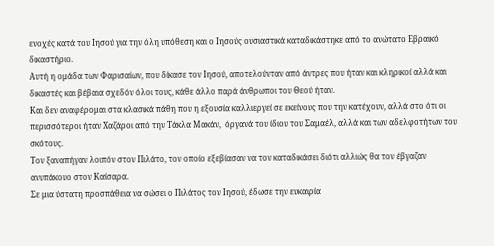ενοχές κατά του Ιησού για την όλη υπόθεση και ο Ιησούς ουσιαστικά καταδικάστηκε από το ανώτατο Εβραικό δικαστήριο.
Αυτή η ομάδα των Φαρισαίων, που δίκασε τον Ιησού, αποτελούνταν από άντρες που ήταν και κληρικοί αλλά και δικαστές και βέβαια σχεδόν όλοι τους, κάθε άλλο παρά άνθρωποι του Θεού ήταν.
Και δεν αναφέρομαι στα κλασικά πάθη που η εξουσία καλλιεργεί σε εκείνους που την κατέχουν, αλλά στο ότι οι περισσότεροι ήταν Χαζάροι από την Τάκλα Μακάν,  όργανά του ίδιου του Σαμαέλ, αλλά και των αδελφοτήτων του σκότους.
Τον ξαναπήγαν λοιπόν στον Πιλάτο, τον οποίο εξεβίασαν να τον καταδικάσει διότι αλλιώς θα τον έβγαζαν ανυπάκουο στον Καίσαρα.
Σε μια ύστατη προσπάθεια να σώσει ο Πιλάτος τον Ιησού, έδωσε την ευκαιρία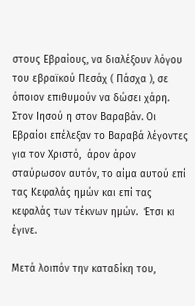στους Εβραίους, να διαλέξουν λόγου του εβραϊκού Πεσάχ ( Πάσχα ), σε όποιον επιθυμούν να δώσει χάρη.  Στον Ιησού η στον Βαραβάν. Οι Εβραίοι επέλεξαν το Βαραβά λέγοντες για τον Χριστό,  άρον άρον σταύρωσον αυτόν, το αίμα αυτού επί τας Κεφαλάς ημών και επί τας κεφαλάς των τέκνων ημών.  Έτσι κι έγινε.

Μετά λοιπόν την καταδίκη του,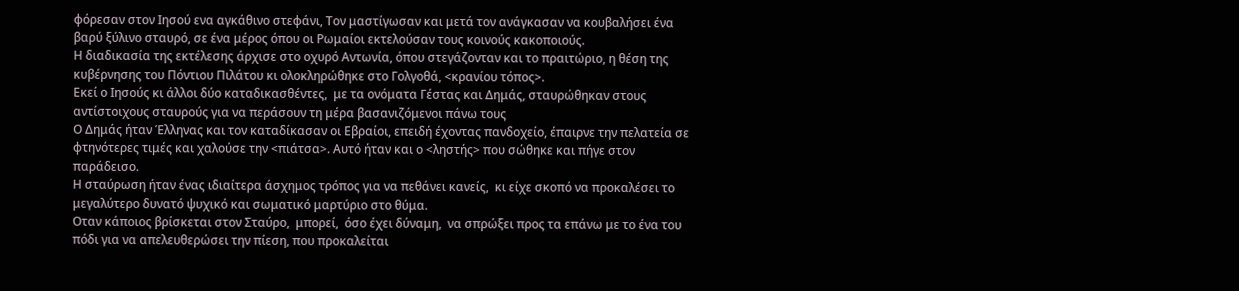φόρεσαν στον Ιησού ενα αγκάθινο στεφάνι, Τον μαστίγωσαν και μετά τον ανάγκασαν να κουβαλήσει ένα βαρύ ξύλινο σταυρό, σε ένα μέρος όπου οι Ρωμαίοι εκτελούσαν τους κοινούς κακοποιούς.
Η διαδικασία της εκτέλεσης άρχισε στο οχυρό Αντωνία, όπου στεγάζονταν και το πραιτώριο, η θέση της κυβέρνησης του Πόντιου Πιλάτου κι ολοκληρώθηκε στο Γολγοθά, <κρανίου τόπος>.
Εκεί ο Ιησούς κι άλλοι δύο καταδικασθέντες,  με τα ονόματα Γέστας και Δημάς, σταυρώθηκαν στους αντίστοιχους σταυρούς για να περάσουν τη μέρα βασανιζόμενοι πάνω τους
Ο Δημάς ήταν Έλληνας και τον καταδίκασαν οι Εβραίοι, επειδή έχοντας πανδοχείο, έπαιρνε την πελατεία σε φτηνότερες τιμές και χαλούσε την <πιάτσα>. Αυτό ήταν και ο <ληστής> που σώθηκε και πήγε στον παράδεισο.
Η σταύρωση ήταν ένας ιδιαίτερα άσχημος τρόπος για να πεθάνει κανείς,  κι είχε σκοπό να προκαλέσει το μεγαλύτερο δυνατό ψυχικό και σωματικό μαρτύριο στο θύμα.
Οταν κάποιος βρίσκεται στον Σταύρο,  μπορεί,  όσο έχει δύναμη,  να σπρώξει προς τα επάνω με το ένα του πόδι για να απελευθερώσει την πίεση, που προκαλείται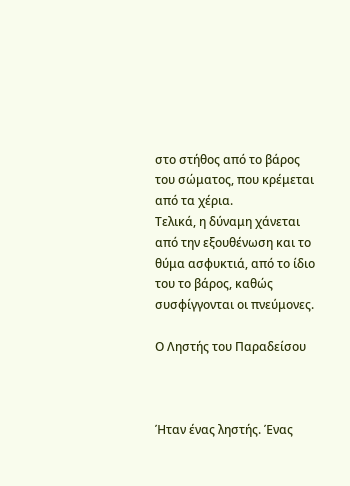στο στήθος από το βάρος του σώματος, που κρέμεται από τα χέρια.
Τελικά, η δύναμη χάνεται από την εξουθένωση και το θύμα ασφυκτιά, από το ίδιο του το βάρος, καθώς συσφίγγονται οι πνεύμονες.

Ο Ληστής του Παραδείσου



Ήταν ένας ληστής. Ένας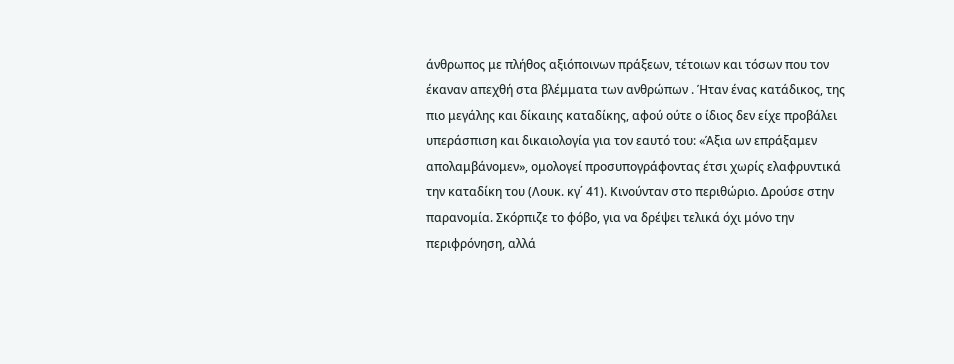άνθρωπος με πλήθος αξιόποινων πράξεων, τέτοιων και τόσων που τον έκαναν απεχθή στα βλέμματα των ανθρώπων . Ήταν ένας κατάδικος, της πιο μεγάλης και δίκαιης καταδίκης, αφού ούτε ο ίδιος δεν είχε προβάλει υπεράσπιση και δικαιολογία για τον εαυτό του: «Άξια ων επράξαμεν απολαμβάνομεν», ομολογεί προσυπογράφοντας έτσι χωρίς ελαφρυντικά την καταδίκη του (Λουκ. κγ΄ 41). Κινούνταν στο περιθώριο. Δρούσε στην παρανομία. Σκόρπιζε το φόβο, για να δρέψει τελικά όχι μόνο την περιφρόνηση, αλλά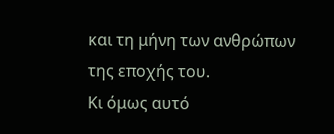και τη μήνη των ανθρώπων της εποχής του.
Κι όμως αυτό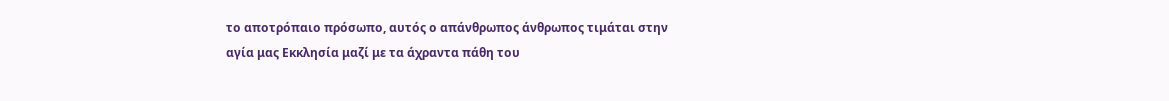το αποτρόπαιο πρόσωπο, αυτός ο απάνθρωπος άνθρωπος τιμάται στην αγία μας Εκκλησία μαζί με τα άχραντα πάθη του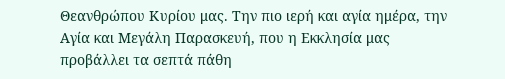Θεανθρώπου Κυρίου μας. Την πιο ιερή και αγία ημέρα, την Αγία και Μεγάλη Παρασκευή, που η Εκκλησία μας προβάλλει τα σεπτά πάθη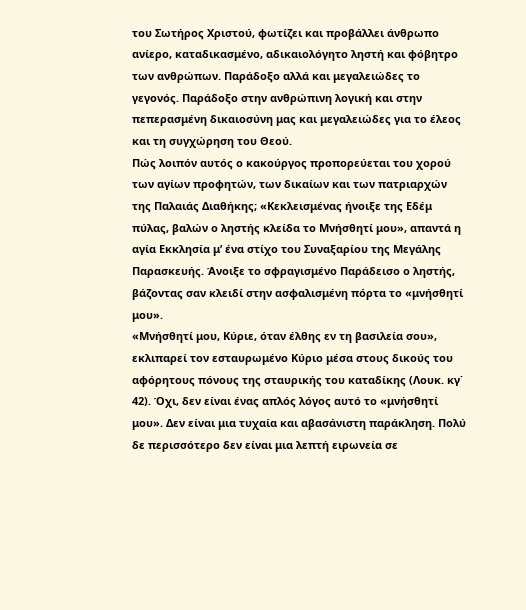του Σωτήρος Χριστού, φωτίζει και προβάλλει άνθρωπο ανίερο, καταδικασμένο, αδικαιολόγητο ληστή και φόβητρο των ανθρώπων. Παράδοξο αλλά και μεγαλειώδες το γεγονός. Παράδοξο στην ανθρώπινη λογική και στην πεπερασμένη δικαιοσύνη μας και μεγαλειώδες για το έλεος και τη συγχώρηση του Θεού.
Πώς λοιπόν αυτός ο κακούργος προπορεύεται του χορού των αγίων προφητών, των δικαίων και των πατριαρχών της Παλαιάς Διαθήκης; «Κεκλεισμένας ήνοιξε της Εδέμ πύλας, βαλών ο ληστής κλείδα το Μνήσθητί μου», απαντά η αγία Εκκλησία μ’ ένα στίχο του Συναξαρίου της Μεγάλης Παρασκευής. Άνοιξε το σφραγισμένο Παράδεισο ο ληστής, βάζοντας σαν κλειδί στην ασφαλισμένη πόρτα το «μνήσθητί μου».
«Μνήσθητί μου, Κύριε, όταν έλθης εν τη βασιλεία σου», εκλιπαρεί τον εσταυρωμένο Κύριο μέσα στους δικούς του αφόρητους πόνους της σταυρικής του καταδίκης (Λουκ. κγ΄ 42). Όχι, δεν είναι ένας απλός λόγος αυτό το «μνήσθητί μου». Δεν είναι μια τυχαία και αβασάνιστη παράκληση. Πολύ δε περισσότερο δεν είναι μια λεπτή ειρωνεία σε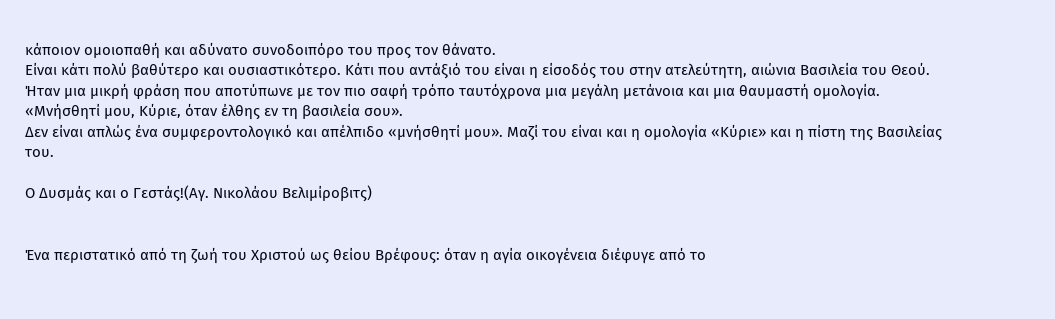κάποιον ομοιοπαθή και αδύνατο συνοδοιπόρο του προς τον θάνατο.
Είναι κάτι πολύ βαθύτερο και ουσιαστικότερο. Κάτι που αντάξιό του είναι η είσοδός του στην ατελεύτητη, αιώνια Βασιλεία του Θεού. Ήταν μια μικρή φράση που αποτύπωνε με τον πιο σαφή τρόπο ταυτόχρονα μια μεγάλη μετάνοια και μια θαυμαστή ομολογία.
«Μνήσθητί μου, Κύριε, όταν έλθης εν τη βασιλεία σου».
Δεν είναι απλώς ένα συμφεροντολογικό και απέλπιδο «μνήσθητί μου». Μαζί του είναι και η ομολογία «Κύριε» και η πίστη της Βασιλείας του.

Ο Δυσμάς και ο Γεστάς!(Αγ. Νικολάου Βελιμίροβιτς)


Ένα περιστατικό από τη ζωή του Χριστού ως θείου Βρέφους: όταν η αγία οικογένεια διέφυγε από το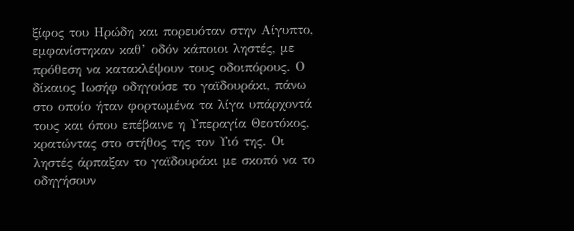ξίφος του Ηρώδη και πορευόταν στην Αίγυπτο, εμφανίστηκαν καθ’ οδόν κάποιοι ληστές, με πρόθεση να κατακλέψουν τους οδοιπόρους. Ο δίκαιος Ιωσήφ οδηγούσε το γαϊδουράκι, πάνω στο οποίο ήταν φορτωμένα τα λίγα υπάρχοντά τους και όπου επέβαινε η Υπεραγία Θεοτόκος, κρατώντας στο στήθος της τον Υιό της. Οι ληστές άρπαξαν το γαϊδουράκι με σκοπό να το οδηγήσουν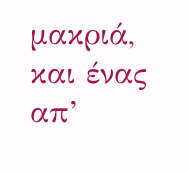μακριά, και ένας απ’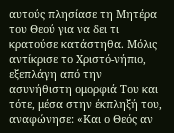αυτούς πλησίασε τη Μητέρα του Θεού για να δει τι κρατούσε κατάστηθα. Μόλις αντίκρισε το Χριστό-νήπιο, εξεπλάγη από την ασυνήθιστη ομορφιά Του και τότε, μέσα στην έκπληξή του, αναφώνησε: «Και ο Θεός αν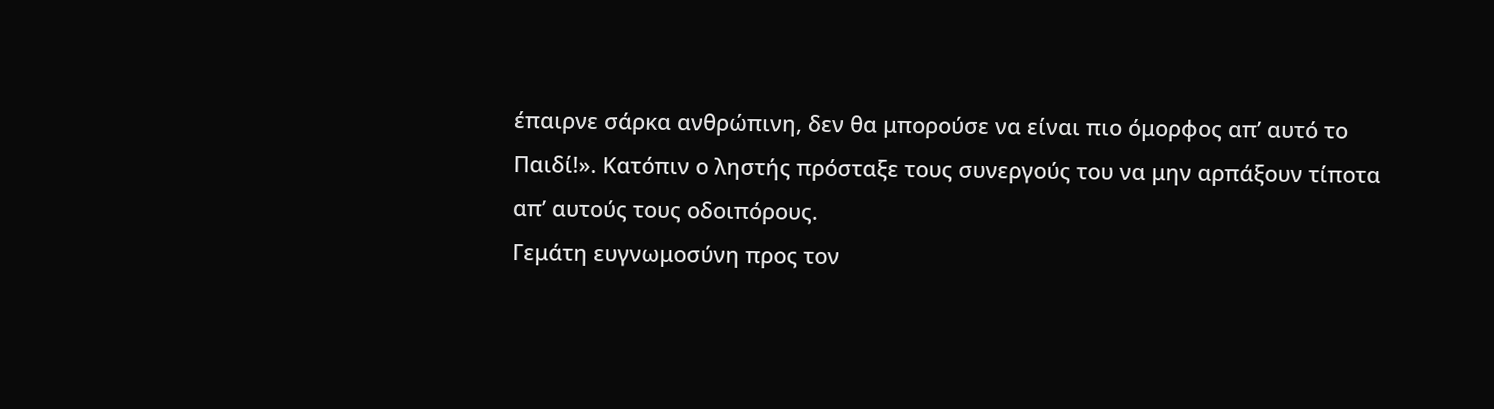έπαιρνε σάρκα ανθρώπινη, δεν θα μπορούσε να είναι πιο όμορφος απ’ αυτό το Παιδί!». Κατόπιν ο ληστής πρόσταξε τους συνεργούς του να μην αρπάξουν τίποτα απ’ αυτούς τους οδοιπόρους.
Γεμάτη ευγνωμοσύνη προς τον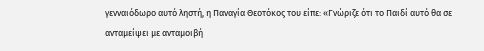γενναιόδωρο αυτό ληστή, η Παναγία Θεοτόκος του είπε: «Γνώριζε ότι το Παιδί αυτό θα σε ανταμείψει με ανταμοιβή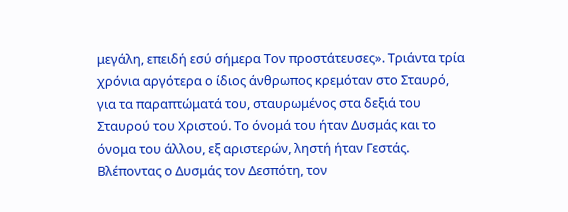μεγάλη, επειδή εσύ σήμερα Τον προστάτευσες». Τριάντα τρία χρόνια αργότερα ο ίδιος άνθρωπος κρεμόταν στο Σταυρό, για τα παραπτώματά του, σταυρωμένος στα δεξιά του Σταυρού του Χριστού. Το όνομά του ήταν Δυσμάς και το όνομα του άλλου, εξ αριστερών, ληστή ήταν Γεστάς. Βλέποντας ο Δυσμάς τον Δεσπότη, τον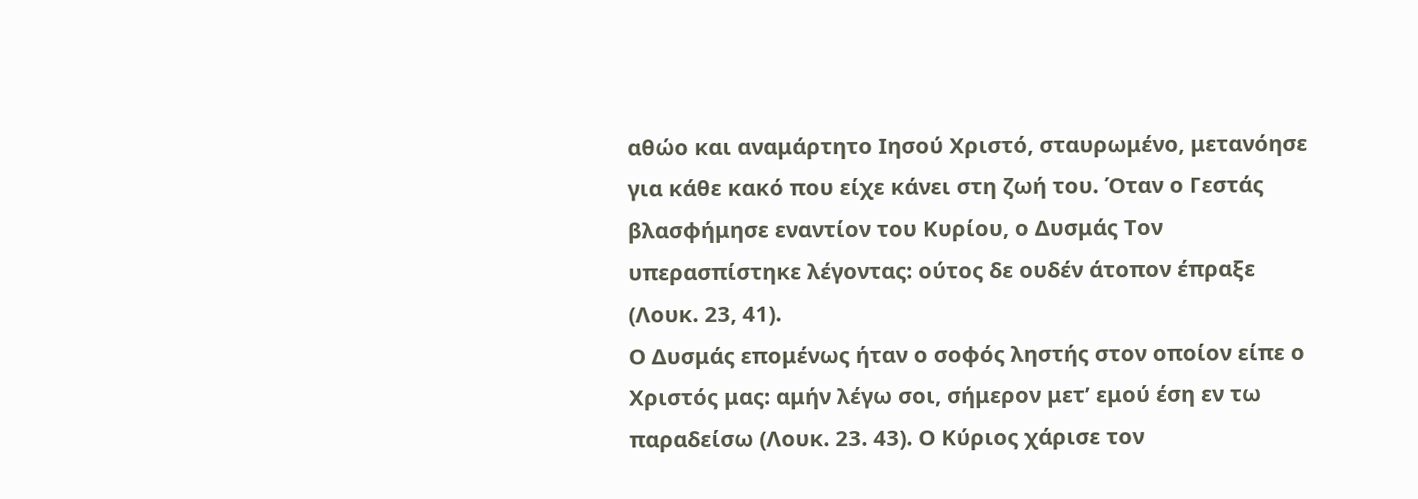αθώο και αναμάρτητο Ιησού Χριστό, σταυρωμένο, μετανόησε για κάθε κακό που είχε κάνει στη ζωή του. Όταν ο Γεστάς βλασφήμησε εναντίον του Κυρίου, ο Δυσμάς Τον υπερασπίστηκε λέγοντας: ούτος δε ουδέν άτοπον έπραξε (Λουκ. 23, 41).
Ο Δυσμάς επομένως ήταν ο σοφός ληστής στον οποίον είπε ο Χριστός μας: αμήν λέγω σοι, σήμερον μετ’ εμού έση εν τω παραδείσω (Λουκ. 23. 43). Ο Κύριος χάρισε τον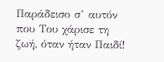Παράδεισο σ’ αυτόν που Του χάρισε τη ζωή, όταν ήταν Παιδί!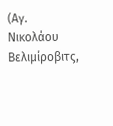(Αγ. Νικολάου Βελιμίροβιτς,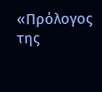«Πρόλογος της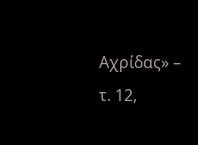Αχρίδας» – τ. 12,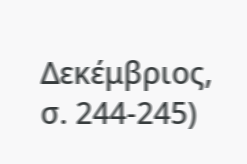Δεκέμβριος, σ. 244-245)